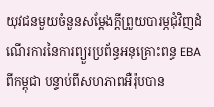យុវជនមួយចំនួនសម្ដែងក្តីព្រួយបារម្ភជុំវិញដំណើរការនៃការព្យួរប្រព័ន្ធអនុគ្រោះពន្ធ EBA ពីកម្ពុជា បន្ទាប់ពីសហភាពអឺរ៉ុបបាន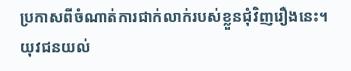ប្រកាសពីចំណាត់ការជាក់លាក់របស់ខ្លួនជុំវិញរឿងនេះ។ យុវជនយល់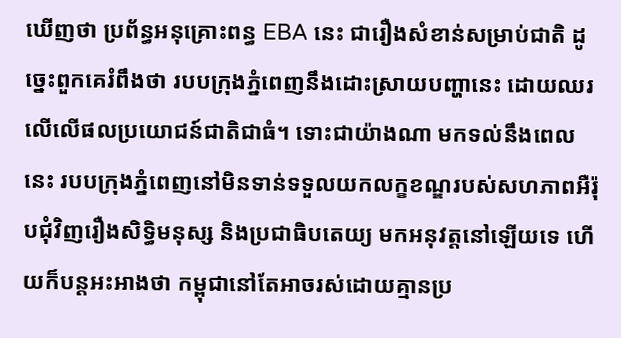ឃើញថា ប្រព័ន្ធអនុគ្រោះពន្ធ EBA នេះ ជារឿងសំខាន់សម្រាប់ជាតិ ដូច្នេះពួកគេរំពឹងថា របបក្រុងភ្នំពេញនឹងដោះស្រាយបញ្ហានេះ ដោយឈរលើលើផលប្រយោជន៍ជាតិជាធំ។ ទោះជាយ៉ាងណា មកទល់នឹងពេលនេះ របបក្រុងភ្នំពេញនៅមិនទាន់ទទួលយកលក្ខខណ្ឌរបស់សហភាពអឺរ៉ុបជុំវិញរឿងសិទ្ធិមនុស្ស និងប្រជាធិបតេយ្យ មកអនុវត្តនៅឡើយទេ ហើយក៏បន្តអះអាងថា កម្ពុជានៅតែអាចរស់ដោយគ្មានប្រ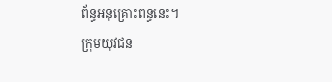ព័ន្ធអនុគ្រោះពន្ធនេះ។
ក្រុមយុវជន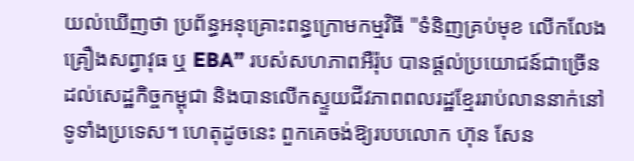យល់ឃើញថា ប្រព័ន្ធអនុគ្រោះពន្ធក្រោមកម្មវិធី "ទំនិញគ្រប់មុខ លើកលែងគ្រឿងសព្វាវុធ ឬ EBA” របស់សហភាពអឺរ៉ុប បានផ្តល់ប្រយោជន៍ជាច្រើនដល់សេដ្ឋកិច្ចកម្ពុជា និងបានលើកស្ទួយជីវភាពពលរដ្ឋខ្មែររាប់លាននាក់នៅទូទាំងប្រទេស។ ហេតុដូចនេះ ពួកគេចង់ឱ្យរបបលោក ហ៊ុន សែន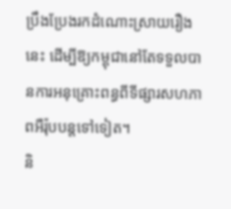ប្រឹងប្រែងរកដំណោះស្រាយរឿងនេះ ដើម្បីឱ្យកម្ពុជានៅតែទទួលបានការអនុគ្រោះពន្ធពីទីផ្សារសហភាពអឺរ៉ុបបន្តទៅទៀត។
និ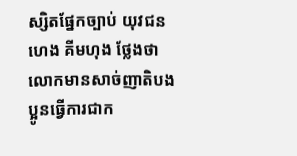ស្សិតផ្នែកច្បាប់ យុវជន ហេង គីមហុង ថ្លែងថា លោកមានសាច់ញាតិបងប្អូនធ្វើការជាក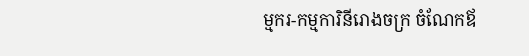ម្មករ-កម្មការិនីរោងចក្រ ចំណែកឪ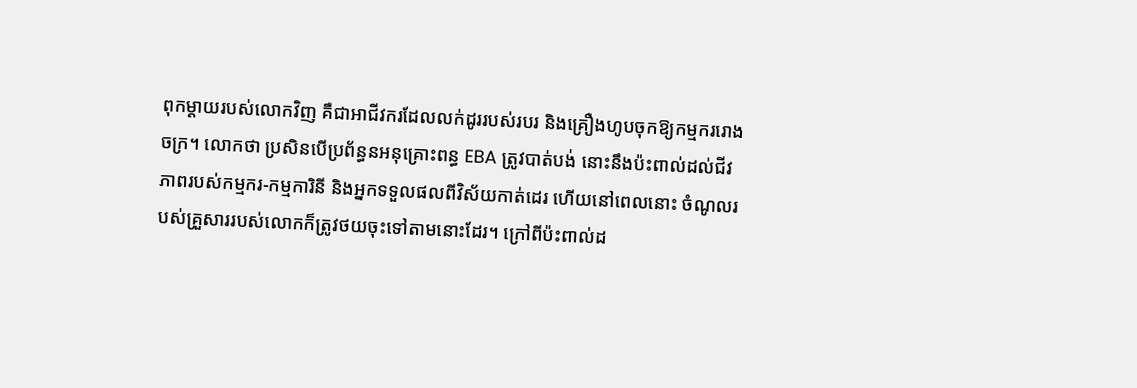ពុកម្ដាយរបស់លោកវិញ គឺជាអាជីវករដែលលក់ដូររបស់របរ និងគ្រឿងហូបចុកឱ្យកម្មកររោងចក្រ។ លោកថា ប្រសិនបើប្រព័ន្ធនអនុគ្រោះពន្ធ EBA ត្រូវបាត់បង់ នោះនឹងប៉ះពាល់ដល់ជីវភាពរបស់កម្មករ-កម្មការិនី និងអ្នកទទួលផលពីវិស័យកាត់ដេរ ហើយនៅពេលនោះ ចំណូលរបស់គ្រួសាររបស់លោកក៏ត្រូវថយចុះទៅតាមនោះដែរ។ ក្រៅពីប៉ះពាល់ដ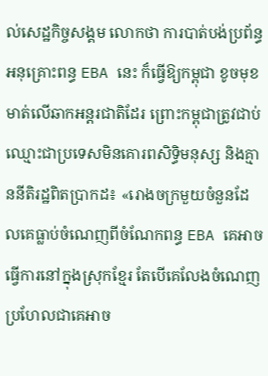ល់សេដ្ឋកិច្ចសង្គម លោកថា ការបាត់បង់ប្រព័ន្ធអនុគ្រោះពន្ធ EBA នេះ ក៏ធ្វើឱ្យកម្ពុជា ខូចមុខមាត់លើឆាកអន្តរជាតិដែរ ព្រោះកម្ពុជាត្រូវជាប់ឈ្មោះជាប្រទេសមិនគោរពសិទ្ធិមនុស្ស និងគ្មាននីតិរដ្ឋពិតប្រាកដ៖ «រោងចក្រមួយចំនួនដែលគេធ្លាប់ចំណេញពីចំណែកពន្ធ EBA គេអាចធ្វើការនៅក្នុងស្រុកខ្មែរ តែបើគេលែងចំណេញ ប្រហែលជាគេអាច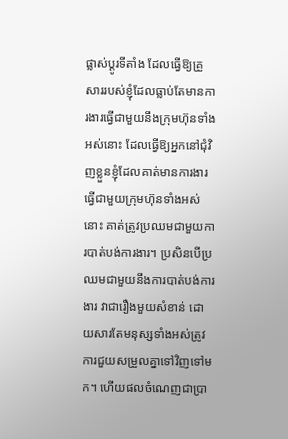ផ្លាស់ប្ដូរទីតាំង ដែលធ្វើឱ្យគ្រួសាររបស់ខ្ញុំដែលធ្លាប់តែមានការងារធ្វើជាមួយនឹងក្រុមហ៊ុនទាំងអស់នោះ ដែលធ្វើឱ្យអ្នកនៅជុំវិញខ្លួនខ្ញុំដែលគាត់មានការងារធ្វើជាមួយក្រុមហ៊ុនទាំងអស់នោះ គាត់ត្រូវប្រឈមជាមួយការបាត់បង់ការងារ។ ប្រសិនបើប្រឈមជាមួយនឹងការបាត់បង់ការងារ វាជារឿងមួយសំខាន់ ដោយសារតែមនុស្សទាំងអស់ត្រូវការជួយសម្រួលគ្នាទៅវិញទៅមក។ ហើយផលចំណេញជាប្រា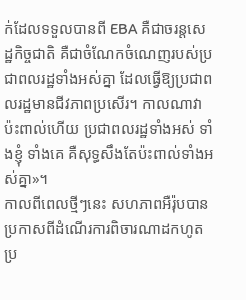ក់ដែលទទួលបានពី EBA គឺជាចរន្តសេដ្ឋកិច្ចជាតិ គឺជាចំណែកចំណេញរបស់ប្រជាពលរដ្ឋទាំងអស់គ្នា ដែលធ្វើឱ្យប្រជាពលរដ្ឋមានជីវភាពប្រសើរ។ កាលណាវាប៉ះពាល់ហើយ ប្រជាពលរដ្ឋទាំងអស់ ទាំងខ្ញុំ ទាំងគេ គឺសុទ្ធសឹងតែប៉ះពាល់ទាំងអស់គ្នា»។
កាលពីពេលថ្មីៗនេះ សហភាពអឺរ៉ុបបានប្រកាសពីដំណើរការពិចារណាដកហូតប្រ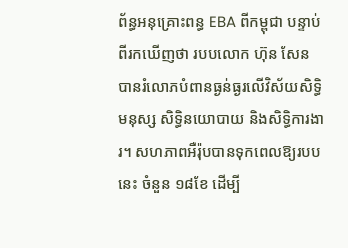ព័ន្ធអនុគ្រោះពន្ធ EBA ពីកម្ពុជា បន្ទាប់ពីរកឃើញថា របបលោក ហ៊ុន សែន បានរំលោភបំពានធ្ងន់ធ្ងរលើវិស័យសិទ្ធិមនុស្ស សិទ្ធិនយោបាយ និងសិទ្ធិការងារ។ សហភាពអឺរ៉ុបបានទុកពេលឱ្យរបបនេះ ចំនួន ១៨ខែ ដើម្បី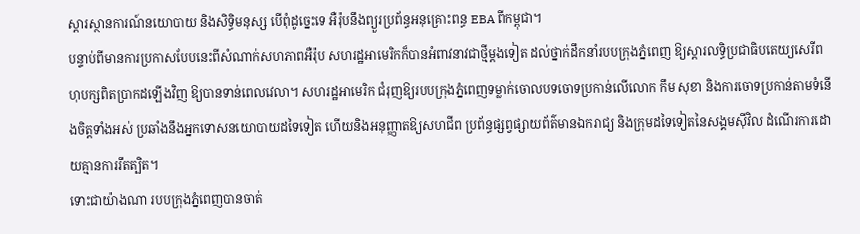ស្ដារស្ថានការណ៍នយោបាយ និងសិទ្ធិមនុស្ស បើពុំដូច្នេះទេ អឺរ៉ុបនឹងព្យួរប្រព័ន្ធអនុគ្រោះពន្ធ EBA ពីកម្ពុជា។
បន្ទាប់ពីមានការប្រកាសបែបនេះពីសំណាក់សហភាពអឺរ៉ុប សហរដ្ឋអាមេរិកក៏បានអំពាវនាវជាថ្មីម្តងទៀត ដល់ថ្នាក់ដឹកនាំរបបក្រុងភ្នំពេញ ឱ្យស្ដារលទ្ធិប្រជាធិបតេយ្យសេរីពហុបក្សពិតប្រាកដឡើងវិញ ឱ្យបានទាន់ពេលវេលា។ សហរដ្ឋអាមេរិក ជំរុញឱ្យរបបក្រុងភ្នំពេញទម្លាក់ចោលបទចោទប្រកាន់លើលោក កឹម សុខា និងការចោទប្រកាន់តាមទំនើងចិត្តទាំងអស់ ប្រឆាំងនឹងអ្នកទោសនយោបាយដទៃទៀត ហើយនិងអនុញ្ញាតឱ្យសហជីព ប្រព័ន្ធផ្សព្វផ្សាយព័ត៌មានឯករាជ្យ និងក្រុមដទៃទៀតនៃសង្គមស៊ីវិល ដំណើរការដោយគ្មានការរឹតត្បិត។
ទោះជាយ៉ាងណា របបក្រុងភ្នំពេញបានចាត់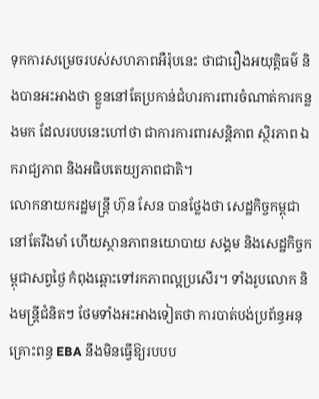ទុកការសម្រេចរបស់សហភាពអឺរ៉ុបនេះ ថាជារឿងអយុត្តិធម៌ និងបានអះអាងថា ខ្លួននៅតែប្រកាន់ជំហរការពារចំណាត់ការកន្លងមក ដែលរបបនេះហៅថា ជាការការពារសន្តិភាព ស្ថិរភាព ឯករាជ្យភាព និងអធិបតេយ្យភាពជាតិ។
លោកនាយករដ្ឋមន្ត្រី ហ៊ុន សែន បានថ្លែងថា សេដ្ឋកិច្ចកម្ពុជានៅតែរឹងមាំ ហើយស្ថានភាពនយោបាយ សង្គម និងសេដ្ឋកិច្ចកម្ពុជាសព្វថ្ងៃ កំពុងឆ្ពោះទៅរកភាពល្អប្រសើរ។ ទាំងរូបលោក និងមន្ត្រីជំនិតៗ ថែមទាំងអះអាងទៀតថា ការបាត់បង់ប្រព័ន្ធអនុគ្រោះពន្ធ EBA នឹងមិនធ្វើឱ្យរបបប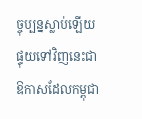ច្ចុប្បន្នស្លាប់ឡើយ ផ្ទុយទៅវិញនេះជាឱកាសដែលកម្ពុជា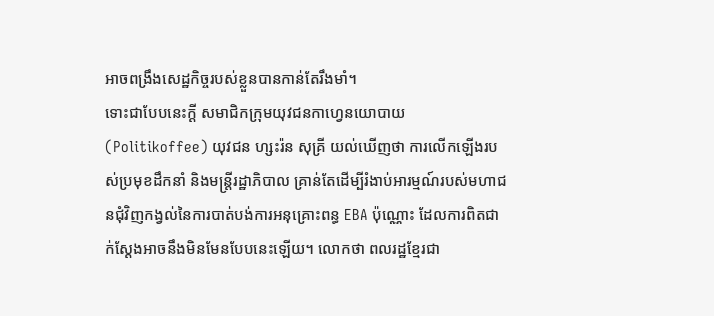អាចពង្រឹងសេដ្ឋកិច្ចរបស់ខ្លួនបានកាន់តែរឹងមាំ។
ទោះជាបែបនេះក្ដី សមាជិកក្រុមយុវជនកាហ្វេនយោបាយ (Politikoffee) យុវជន ហ្សះរ៉ន សុគ្រី យល់ឃើញថា ការលើកឡើងរបស់ប្រមុខដឹកនាំ និងមន្ត្រីរដ្ឋាភិបាល គ្រាន់តែដើម្បីរំងាប់អារម្មណ៍របស់មហាជនជុំវិញកង្វល់នៃការបាត់បង់ការអនុគ្រោះពន្ធ EBA ប៉ុណ្ណោះ ដែលការពិតជាក់ស្ដែងអាចនឹងមិនមែនបែបនេះឡើយ។ លោកថា ពលរដ្ឋខ្មែរជា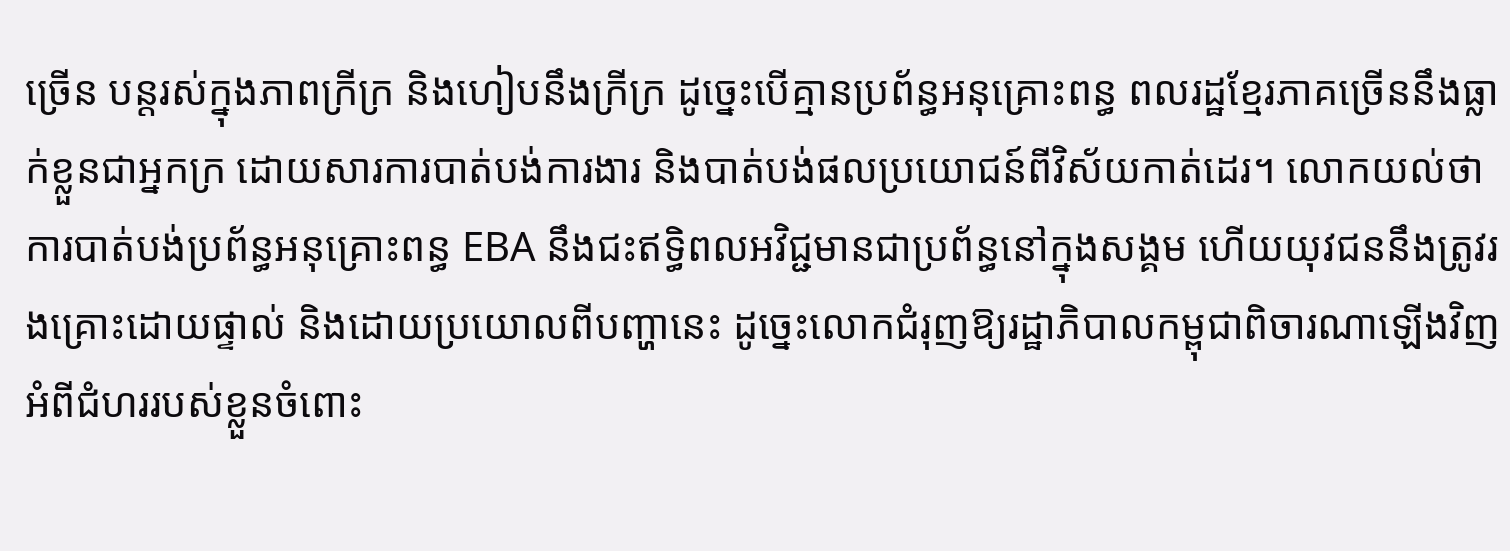ច្រើន បន្តរស់ក្នុងភាពក្រីក្រ និងហៀបនឹងក្រីក្រ ដូច្នេះបើគ្មានប្រព័ន្ធអនុគ្រោះពន្ធ ពលរដ្ឋខ្មែរភាគច្រើននឹងធ្លាក់ខ្លួនជាអ្នកក្រ ដោយសារការបាត់បង់ការងារ និងបាត់បង់ផលប្រយោជន៍ពីវិស័យកាត់ដេរ។ លោកយល់ថា ការបាត់បង់ប្រព័ន្ធអនុគ្រោះពន្ធ EBA នឹងជះឥទ្ធិពលអវិជ្ជមានជាប្រព័ន្ធនៅក្នុងសង្គម ហើយយុវជននឹងត្រូវរងគ្រោះដោយផ្ទាល់ និងដោយប្រយោលពីបញ្ហានេះ ដូច្នេះលោកជំរុញឱ្យរដ្ឋាភិបាលកម្ពុជាពិចារណាឡើងវិញអំពីជំហររបស់ខ្លួនចំពោះ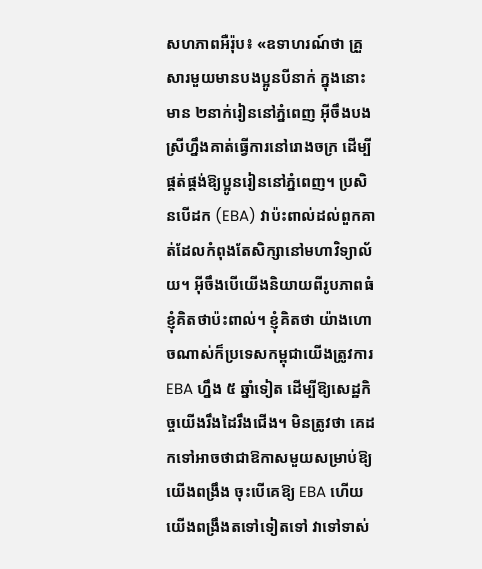សហភាពអឺរ៉ុប៖ «ឧទាហរណ៍ថា គ្រួសារមួយមានបងប្អូនបីនាក់ ក្នុងនោះមាន ២នាក់រៀននៅភ្នំពេញ អ៊ីចឹងបងស្រីហ្នឹងគាត់ធ្វើការនៅរោងចក្រ ដើម្បីផ្គត់ផ្គង់ឱ្យប្អូនរៀននៅភ្នំពេញ។ ប្រសិនបើដក (EBA) វាប៉ះពាល់ដល់ពួកគាត់ដែលកំពុងតែសិក្សានៅមហាវិទ្យាល័យ។ អ៊ីចឹងបើយើងនិយាយពីរូបភាពធំ ខ្ញុំគិតថាប៉ះពាល់។ ខ្ញុំគិតថា យ៉ាងហោចណាស់ក៏ប្រទេសកម្ពុជាយើងត្រូវការ EBA ហ្នឹង ៥ ឆ្នាំទៀត ដើម្បីឱ្យសេដ្ឋកិច្ចយើងរឹងដៃរឹងជើង។ មិនត្រូវថា គេដកទៅអាចថាជាឱកាសមួយសម្រាប់ឱ្យយើងពង្រឹង ចុះបើគេឱ្យ EBA ហើយ យើងពង្រឹងតទៅទៀតទៅ វាទៅទាស់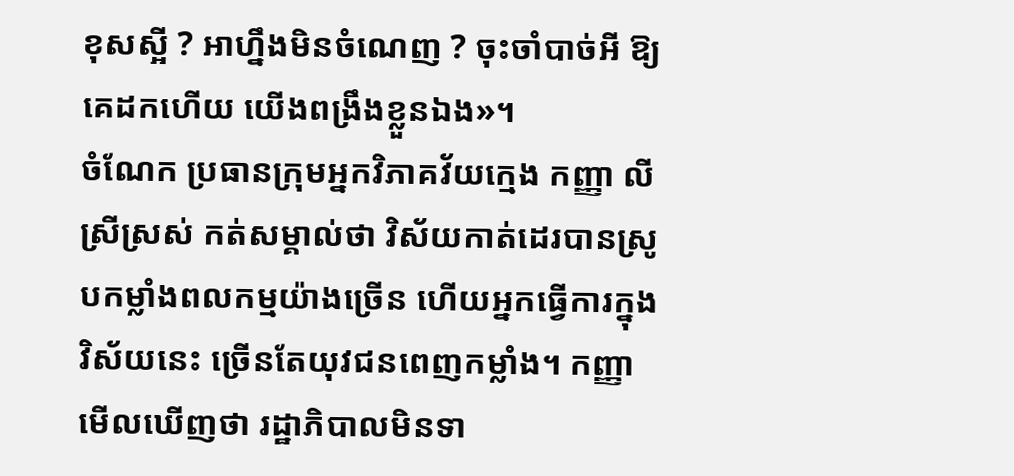ខុសស្អី ? អាហ្នឹងមិនចំណេញ ? ចុះចាំបាច់អី ឱ្យគេដកហើយ យើងពង្រឹងខ្លួនឯង»។
ចំណែក ប្រធានក្រុមអ្នកវិភាគវ័យក្មេង កញ្ញា លី ស្រីស្រស់ កត់សម្គាល់ថា វិស័យកាត់ដេរបានស្រូបកម្លាំងពលកម្មយ៉ាងច្រើន ហើយអ្នកធ្វើការក្នុងវិស័យនេះ ច្រើនតែយុវជនពេញកម្លាំង។ កញ្ញាមើលឃើញថា រដ្ឋាភិបាលមិនទា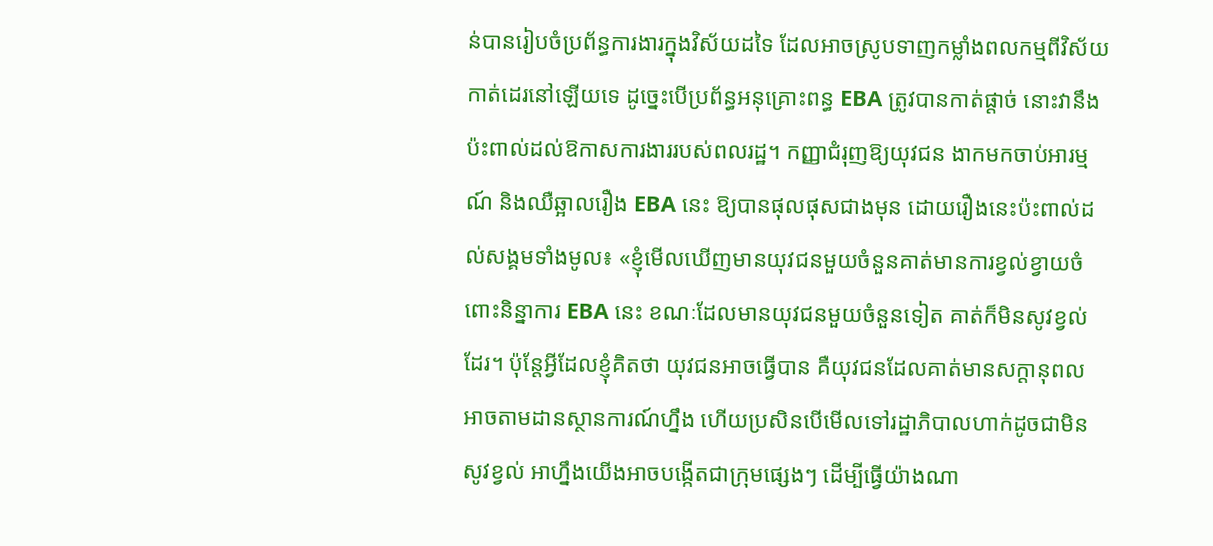ន់បានរៀបចំប្រព័ន្ធការងារក្នុងវិស័យដទៃ ដែលអាចស្រូបទាញកម្លាំងពលកម្មពីវិស័យកាត់ដេរនៅឡើយទេ ដូច្នេះបើប្រព័ន្ធអនុគ្រោះពន្ធ EBA ត្រូវបានកាត់ផ្តាច់ នោះវានឹងប៉ះពាល់ដល់ឱកាសការងាររបស់ពលរដ្ឋ។ កញ្ញាជំរុញឱ្យយុវជន ងាកមកចាប់អារម្មណ៍ និងឈឺឆ្អាលរឿង EBA នេះ ឱ្យបានផុលផុសជាងមុន ដោយរឿងនេះប៉ះពាល់ដល់សង្គមទាំងមូល៖ «ខ្ញុំមើលឃើញមានយុវជនមួយចំនួនគាត់មានការខ្វល់ខ្វាយចំពោះនិន្នាការ EBA នេះ ខណៈដែលមានយុវជនមួយចំនួនទៀត គាត់ក៏មិនសូវខ្វល់ដែរ។ ប៉ុន្តែអ្វីដែលខ្ញុំគិតថា យុវជនអាចធ្វើបាន គឺយុវជនដែលគាត់មានសក្ដានុពល អាចតាមដានស្ថានការណ៍ហ្នឹង ហើយប្រសិនបើមើលទៅរដ្ឋាភិបាលហាក់ដូចជាមិនសូវខ្វល់ អាហ្នឹងយើងអាចបង្កើតជាក្រុមផ្សេងៗ ដើម្បីធ្វើយ៉ាងណា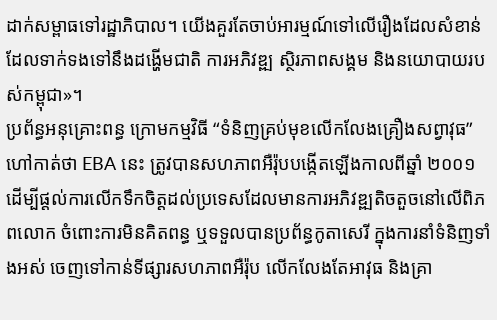ដាក់សម្ពាធទៅរដ្ឋាភិបាល។ យើងគួរតែចាប់អារម្មណ៍ទៅលើរឿងដែលសំខាន់ ដែលទាក់ទងទៅនឹងដង្ហើមជាតិ ការអភិវឌ្ឍ ស្ថិរភាពសង្គម និងនយោបាយរបស់កម្ពុជា»។
ប្រព័ន្ធអនុគ្រោះពន្ធ ក្រោមកម្មវិធី “ទំនិញគ្រប់មុខលើកលែងគ្រឿងសព្វាវុធ” ហៅកាត់ថា EBA នេះ ត្រូវបានសហភាពអឺរ៉ុបបង្កើតឡើងកាលពីឆ្នាំ ២០០១ ដើម្បីផ្ដល់ការលើកទឹកចិត្តដល់ប្រទេសដែលមានការអភិវឌ្ឍតិចតួចនៅលើពិភពលោក ចំពោះការមិនគិតពន្ធ ឬទទួលបានប្រព័ន្ធកូតាសេរី ក្នុងការនាំទំនិញទាំងអស់ ចេញទៅកាន់ទីផ្សារសហភាពអឺរ៉ុប លើកលែងតែអាវុធ និងគ្រា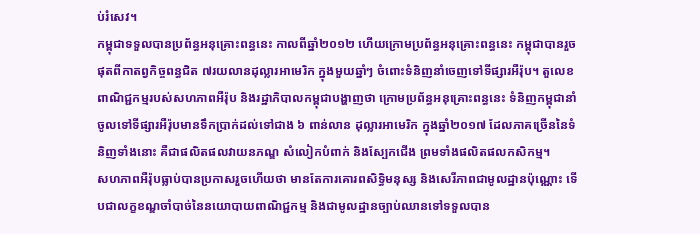ប់រំសេវ។
កម្ពុជាទទួលបានប្រព័ន្ធអនុគ្រោះពន្ធនេះ កាលពីឆ្នាំ២០១២ ហើយក្រោមប្រព័ន្ធអនុគ្រោះពន្ធនេះ កម្ពុជាបានរួចផុតពីកាតព្វកិច្ចពន្ធជិត ៧រយលានដុល្លារអាមេរិក ក្នុងមួយឆ្នាំៗ ចំពោះទំនិញនាំចេញទៅទីផ្សារអឺរ៉ុប។ តួលេខពាណិជ្ជកម្មរបស់សហភាពអឺរ៉ុប និងរដ្ឋាភិបាលកម្ពុជាបង្ហាញថា ក្រោមប្រព័ន្ធអនុគ្រោះពន្ធនេះ ទំនិញកម្ពុជានាំចូលទៅទីផ្សារអឺរ៉ុបមានទឹកប្រាក់ដល់ទៅជាង ៦ ពាន់លាន ដុល្លារអាមេរិក ក្នុងឆ្នាំ២០១៧ ដែលភាគច្រើននៃទំនិញទាំងនោះ គឺជាផលិតផលវាយនភណ្ឌ សំលៀកបំពាក់ និងស្បែកជើង ព្រមទាំងផលិតផលកសិកម្ម។
សហភាពអឺរ៉ុបធ្លាប់បានប្រកាសរួចហើយថា មានតែការគោរពសិទ្ធិមនុស្ស និងសេរីភាពជាមូលដ្ឋានប៉ុណ្ណោះ ទើបជាលក្ខខណ្ឌចាំបាច់នៃនយោបាយពាណិជ្ជកម្ម និងជាមូលដ្ឋានច្បាប់ឈានទៅទទួលបាន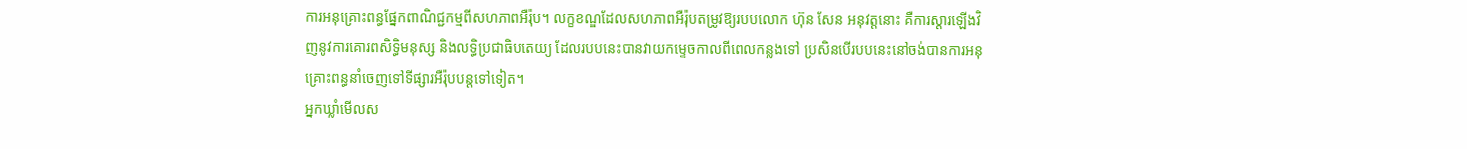ការអនុគ្រោះពន្ធផ្នែកពាណិជ្ជកម្មពីសហភាពអឺរ៉ុប។ លក្ខខណ្ឌដែលសហភាពអឺរ៉ុបតម្រូវឱ្យរបបលោក ហ៊ុន សែន អនុវត្តនោះ គឺការស្តារឡើងវិញនូវការគោរពសិទ្ធិមនុស្ស និងលទ្ធិប្រជាធិបតេយ្យ ដែលរបបនេះបានវាយកម្ទេចកាលពីពេលកន្លងទៅ ប្រសិនបើរបបនេះនៅចង់បានការអនុគ្រោះពន្ធនាំចេញទៅទីផ្សារអឺរ៉ុបបន្តទៅទៀត។
អ្នកឃ្លាំមើលស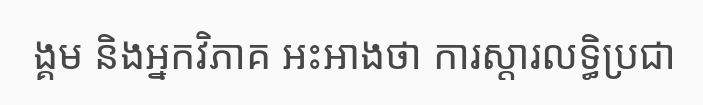ង្គម និងអ្នកវិភាគ អះអាងថា ការស្តារលទ្ធិប្រជា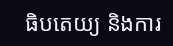ធិបតេយ្យ និងការ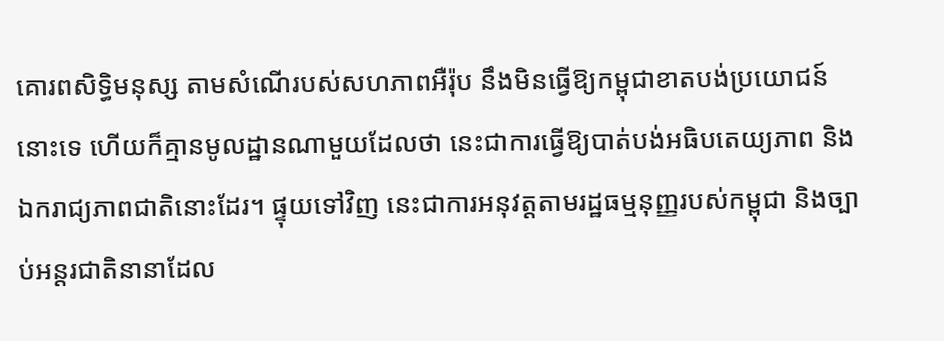គោរពសិទ្ធិមនុស្ស តាមសំណើរបស់សហភាពអឺរ៉ុប នឹងមិនធ្វើឱ្យកម្ពុជាខាតបង់ប្រយោជន៍នោះទេ ហើយក៏គ្មានមូលដ្ឋានណាមួយដែលថា នេះជាការធ្វើឱ្យបាត់បង់អធិបតេយ្យភាព និងឯករាជ្យភាពជាតិនោះដែរ។ ផ្ទុយទៅវិញ នេះជាការអនុវត្តតាមរដ្ឋធម្មនុញ្ញរបស់កម្ពុជា និងច្បាប់អន្តរជាតិនានាដែល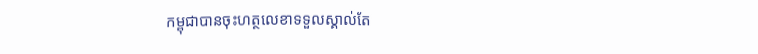កម្ពុជាបានចុះហត្ថលេខាទទួលស្គាល់តែ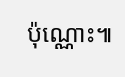ប៉ុណ្ណោះ៕